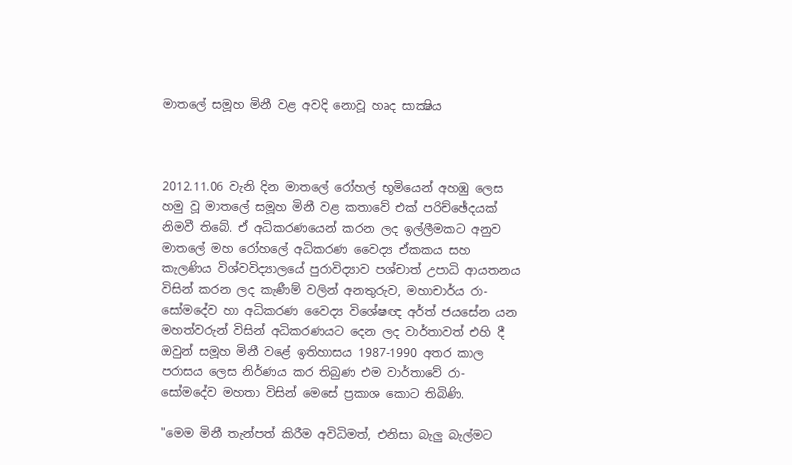මාතලේ සමූහ මිනී වළ අවදි නොවූ හෘද සාක්‍ෂිය



2012.11.06 වැනි දින මාතලේ රෝහල් භූමියෙන් අහඹු ලෙස හමු වූ මාතලේ සමූහ මිනී වළ කතාවේ එක්‌ පරිච්ඡේදයක්‌ නිමවී තිබේ. ඒ අධිකරණයෙන් කරන ලද ඉල්ලීමකට අනුව මාතලේ මහ රෝහලේ අධිකරණ වෛද්‍ය ඒකකය සහ කැලණිය විශ්වවිද්‍යාලයේ පුරාවිද්‍යාව පශ්චාත් උපාධි ආයතනය විසින් කරන ලද කැණීම් වලින් අනතුරුව, මහාචාර්ය රා- සෝමදේව හා අධිකරණ වෛද්‍ය විශේෂඥ අර්ත් ජයසේන යන මහත්වරුන් විසින් අධිකරණයට දෙන ලද වාර්තාවත් එහි දී ඔවුන් සමූහ මිනී වළේ ඉතිහාසය 1987-1990 අතර කාල පරාසය ලෙස නිර්ණය කර තිබුණ එම වාර්තාවේ රා- සෝමදේව මහතා විසින් මෙසේ ප්‍රකාශ කොට තිබිණි.

"මෙම මිනී තැන්පත් කිරීම අවිධිමත්, එනිසා බැලු බැල්මට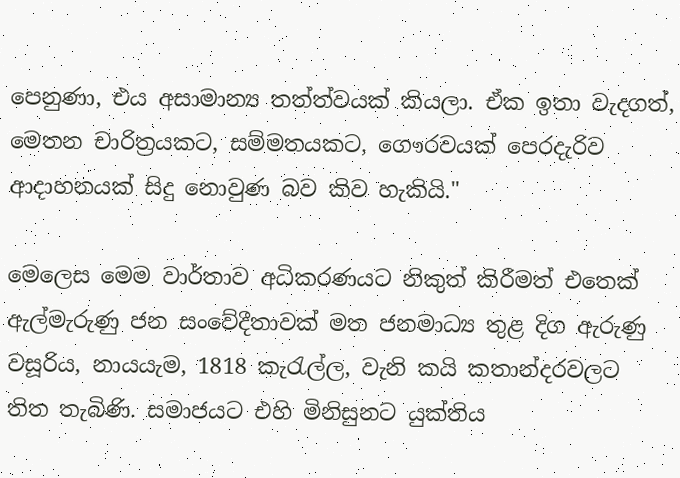පෙනුණා, එය අසාමාන්‍ය තත්ත්වයක්‌ කියලා. ඒක ඉතා වැදගත්, මෙතන චාරිත්‍රයකට, සම්මතයකට, ගෞරවයක්‌ පෙරදැරිව ආදාහනයක්‌ සිදු නොවුණ බව කිව හැකියි."

මෙලෙස මෙම වාර්තාව අධිකරණයට නිකුත් කිරීමත් එතෙක්‌ ඇල්මැරුණු ජන සංවේදීතාවක්‌ මත ජනමාධ්‍ය තුළ දිග ඇරුණු වසූරිය, නායයැම, 1818 කැරැල්ල, වැනි කයි කතාන්දරවලට තිත තැබිණි. සමාජයට එහි මිනිසුනට යුක්‌තිය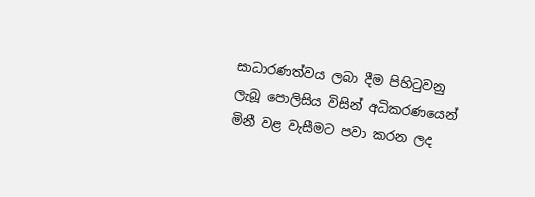සාධාරණත්වය ලබා දීම පිහිටුවනු ලැබූ පොලිසිය විසින් අධිකරණයෙන් මිනී වළ වැසීමට පවා කරන ලද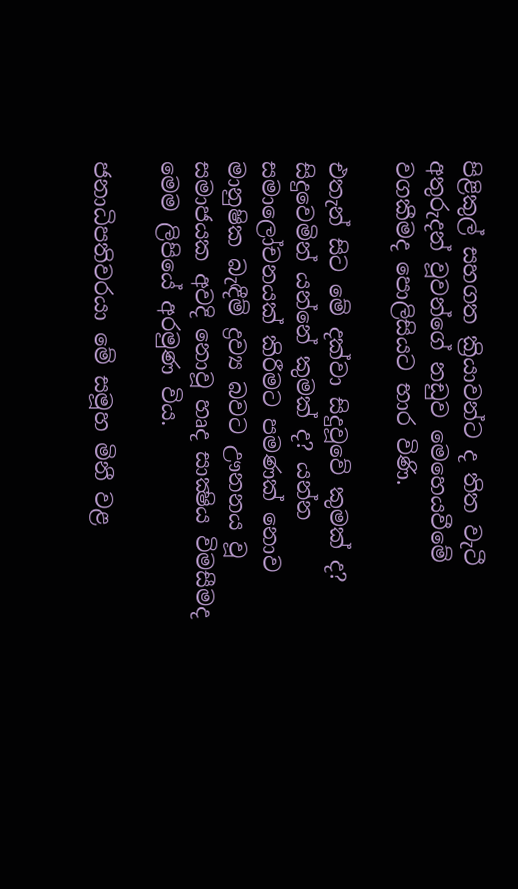පිළිකුල් සහගත ක්‍රියාවන්ට ද තිත වැටී අතුරුදන් වූවන්ගේ නඩුව මෙහෙයවීමේ වගකීමද පොලිසියට භාර විණි.

එතැන් සිට මේ දක්‌වා සිදුවූවේ කුමක්‌ ද? සිදුවෙමින් යන්නේ කුමක්‌ ද? යන්න සමාලෝචනයක්‌ කිරීමට පමණක්‌ නොව මානුෂික බැඳීම් ද්‍රව්‍ය බවට ඌනනය වූ සමාජයක අවදි නොවූ හෘද සාක්‍ෂිය විමසීමද මෙම ලිපියේ අරමුණ විය.

ජනාධිපතිවරයා මේ සමූහ මිනී වළ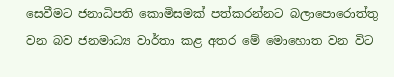සෙවීමට ජනාධිපති කොමිසමක්‌ පත්කරන්නට බලාපොරොත්තු වන බව ජනමාධ්‍ය වාර්තා කළ අතර මේ මොහොත වන විට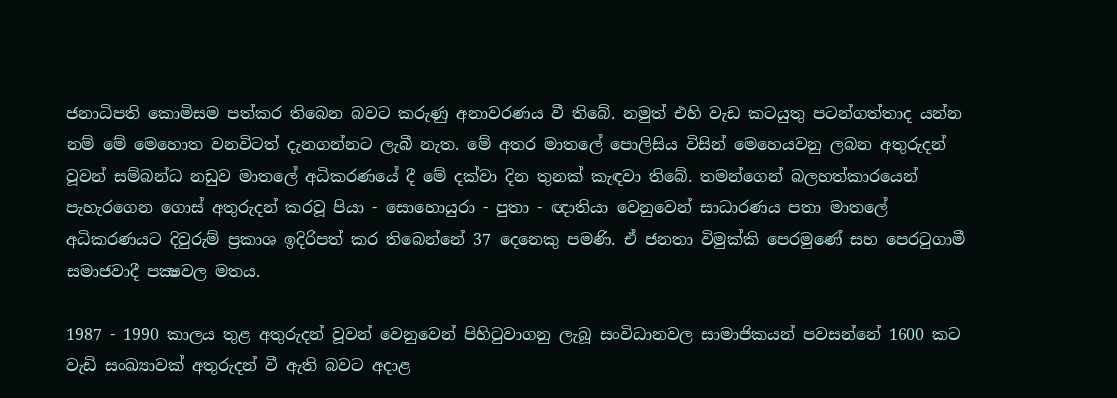ජනාධිපති කොමිසම පත්කර තිබෙන බවට කරුණු අනාවරණය වී තිබේ. නමුත් එහි වැඩ කටයුතු පටන්ගත්තාද යන්න නම් මේ මෙහොත වනවිටත් දැනගන්නට ලැබී නැත. මේ අතර මාතලේ පොලිසිය විසින් මෙහෙයවනු ලබන අතුරුදන් වූවන් සම්බන්ධ නඩුව මාතලේ අධිකරණයේ දී මේ දක්‌වා දින තුනක්‌ කැඳවා තිබේ. තමන්ගෙන් බලහත්කාරයෙන් පැහැරගෙන ගොස්‌ අතුරුදන් කරවූ පියා - සොහොයුරා - පුතා - ඥාතියා වෙනුවෙන් සාධාරණය පතා මාතලේ අධිකරණයට දිවුරුම් ප්‍රකාශ ඉදිරිපත් කර තිබෙන්නේ 37 දෙනෙකු පමණි. ඒ ජනතා විමුක්‌කි පෙරමුණේ සහ පෙරටුගාමී සමාජවාදී පක්‍ෂවල මතය.

1987 - 1990 කාලය තුළ අතුරුදන් වූවන් වෙනුවෙන් පිහිටුවාගනු ලැබූ සංවිධානවල සාමාජිකයන් පවසන්නේ 1600 කට වැඩි සංඛ්‍යාවක්‌ අතුරුදන් වී ඇති බවට අදාළ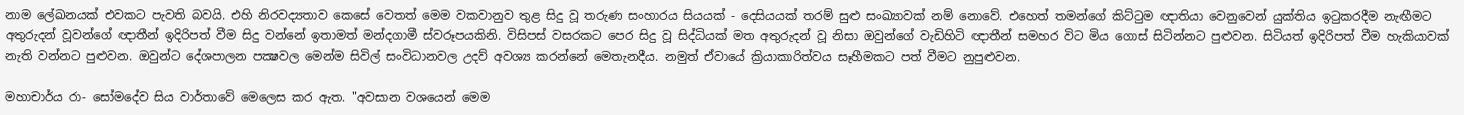නාම ලේඛනයක්‌ එවකට පැවති බවයි. එහි නිරවද්‍යතාව කෙසේ වෙතත් මෙම වකවානුව තුළ සිදු වූ තරුණ සංහාරය සියයක්‌ - දෙසියයක්‌ තරම් සුළු සංඛ්‍යාවක්‌ නම් නොවේ. එහෙත් තමන්ගේ කිට්‌ටුම ඥාතියා වෙනුවෙන් යුක්‌තිය ඉටුකරදීම නැඟීමට අතුරුදන් වූවන්ගේ ඥාතීන් ඉදිරිපත් වීම සිදු වන්නේ ඉතාමත් මන්දගාමී ස්‌වරූපයකිනි. විසිපස්‌ වසරකට පෙර සිදු වූ සිද්ධියක්‌ මත අතුරුදන් වූ නිසා ඔවුන්ගේ වැඩිහිටි ඥාතීන් සමහර විට මිය ගොස්‌ සිටින්නට පුළුවන. සිටියත් ඉදිරිපත් වීම හැකියාවක්‌ නැති වන්නට පුළුවන. ඔවුන්ට දේශපාලන පක්‍ෂවල මෙන්ම සිවිල් සංවිධානවල උදව් අවශ්‍ය කරන්නේ මෙතැනදීය. නමුත් ඒවායේ ක්‍රියාකාරිත්වය සෑහීමකට පත් වීමට නුපුළුවන.

මහාචාර්ය රා- සෝමදේව සිය වාර්තාවේ මෙලෙස කර ඇත. "අවසාන වශයෙන් මෙම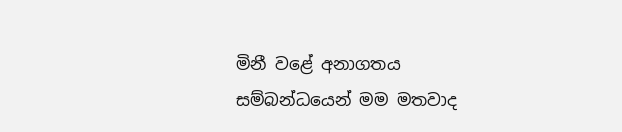මිනී වළේ අනාගතය සම්බන්ධයෙන් මම මතවාද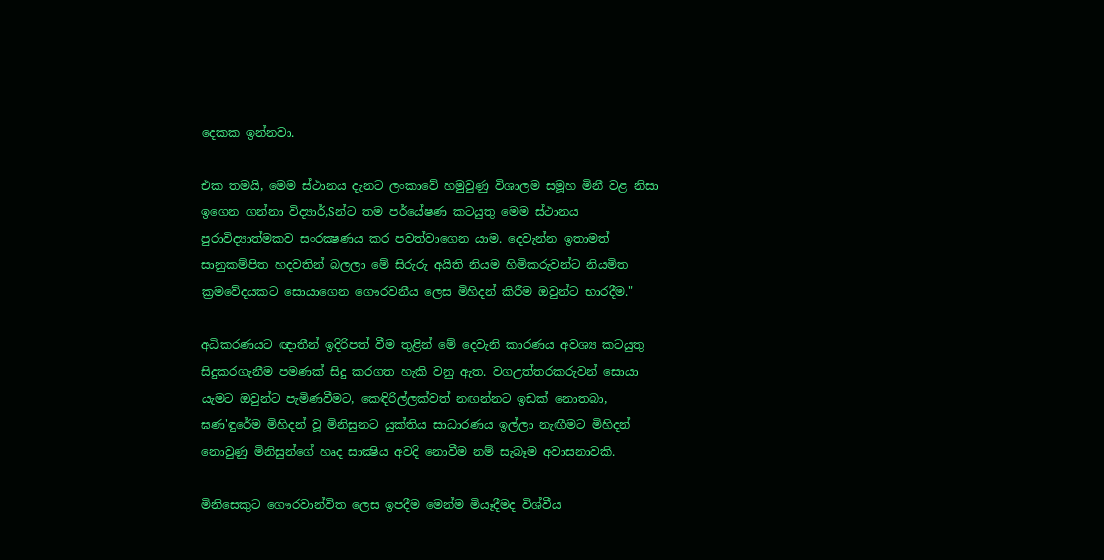දෙකක ඉන්නවා.

එක තමයි, මෙම ස්‌ථානය දැනට ලංකාවේ හමුවුණු විශාලම සමූහ මිනී වළ නිසා ඉගෙන ගන්නා විද්‍යාර්,Sන්ට තම පර්යේෂණ කටයුතු මෙම ස්‌ථානය පුරාවිද්‍යාත්මකව සංරක්‍ෂණය කර පවත්වාගෙන යාම. දෙවැන්න ඉතාමත් සානුකම්පිත හදවතින් බලලා මේ සිරුරු අයිති නියම හිමිකරුවන්ට නියමිත ක්‍රමවේදයකට සොයාගෙන ගෞරවනීය ලෙස මිහිදන් කිරීම ඔවුන්ට භාරදීම."

අධිකරණයට ඥාතීන් ඉදිරිපත් වීම තුළින් මේ දෙවැනි කාරණය අවශ්‍ය කටයුතු සිදුකරගැනීම පමණක්‌ සිදු කරගත හැකි වනු ඇත. වගඋත්තරකරුවන් සොයා යැමට ඔවුන්ට පැමිණවීමට, කෙඳිරිල්ලක්‌වත් නඟන්නට ඉඩක්‌ නොතබා, ඝණ'ඳුරේම මිහිදන් වූ මිනිසුනට යුක්‌තිය සාධාරණය ඉල්ලා නැඟීමට මිහිදන් නොවුණු මිනිසුන්ගේ හෘද සාක්‍ෂිය අවදි නොවීම නම් සැබෑම අවාසනාවකි.

මිනිසෙකුට ගෞරවාන්විත ලෙස ඉපදීම මෙන්ම මියෑදීමද විශ්වීය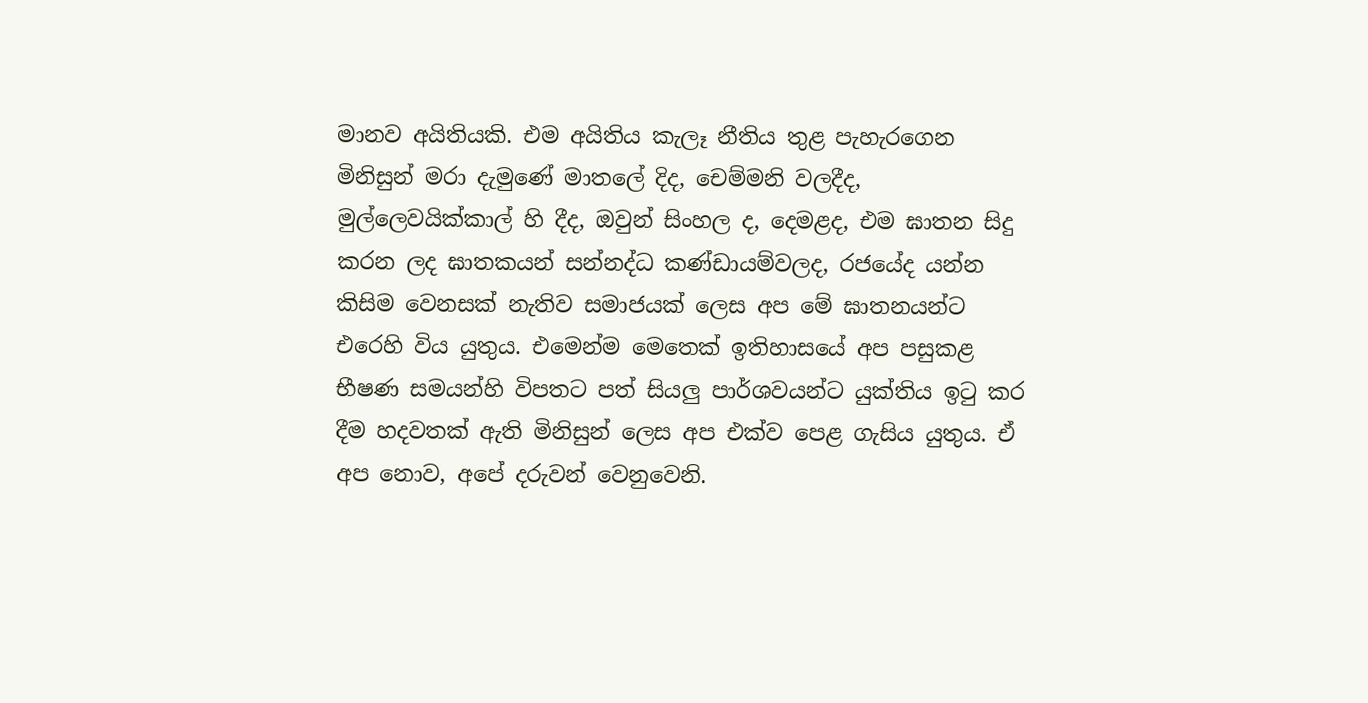මානව අයිතියකි. එම අයිතිය කැලෑ නීතිය තුළ පැහැරගෙන මිනිසුන් මරා දැමුණේ මාතලේ දිද, චෙම්මනි වලදීද, මුල්ලෙවයික්‌කාල් හි දීද, ඔවුන් සිංහල ද, දෙමළද, එම ඝාතන සිදු කරන ලද ඝාතකයන් සන්නද්ධ කණ්‌ඩායම්වලද, රජයේද යන්න කිසිම වෙනසක්‌ නැතිව සමාජයක්‌ ලෙස අප මේ ඝාතනයන්ට එරෙහි විය යුතුය. එමෙන්ම මෙතෙක්‌ ඉතිහාසයේ අප පසුකළ භීෂණ සමයන්හි විපතට පත් සියලු පාර්ශවයන්ට යුක්‌තිය ඉටු කර දීම හදවතක්‌ ඇති මිනිසුන් ලෙස අප එක්‌ව පෙළ ගැසිය යුතුය. ඒ අප නොව, අපේ දරුවන් වෙනුවෙනි.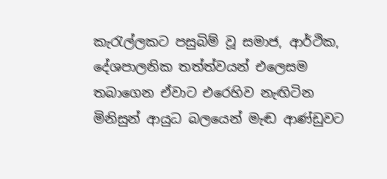කැරැල්ලකට පසුබිම් වූ සමාජ, ආර්ථික, දේශපාලනික තත්ත්වයන් එලෙසම තබාගෙන ඒවාට එරෙහිව නැඟිටින මිනිසුන් ආයුධ බලයෙන් මැඬ ආණ්‌ඩුවට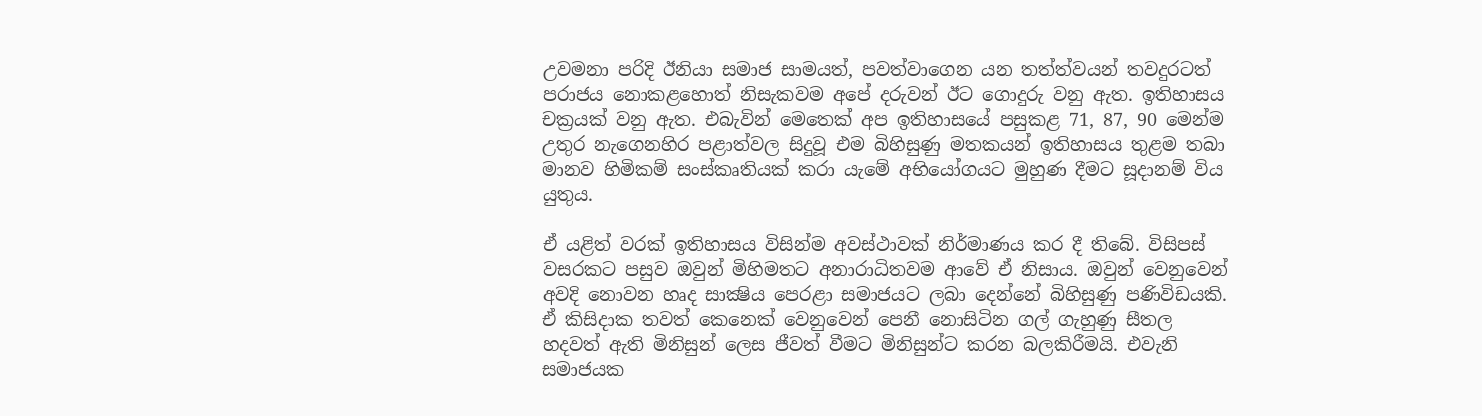උවමනා පරිදි ඊනියා සමාජ සාමයත්, පවත්වාගෙන යන තත්ත්වයන් තවදුරටත් පරාජය නොකළහොත් නිසැකවම අපේ දරුවන් ඊට ගොදුරු වනු ඇත. ඉතිහාසය චක්‍රයක්‌ වනු ඇත. එබැවින් මෙතෙක්‌ අප ඉතිහාසයේ පසුකළ 71, 87, 90 මෙන්ම උතුර නැගෙනහිර පළාත්වල සිදුවූ එම බිහිසුණු මතකයන් ඉතිහාසය තුළම තබා මානව හිමිකම් සංස්‌කෘතියක්‌ කරා යැමේ අභියෝගයට මුහුණ දීමට සූදානම් විය යුතුය.

ඒ යළිත් වරක්‌ ඉතිහාසය විසින්ම අවස්‌ථාවක්‌ නිර්මාණය කර දී තිබේ. විසිපස්‌ වසරකට පසුව ඔවුන් මිහිමතට අනාරාධිතවම ආවේ ඒ නිසාය. ඔවුන් වෙනුවෙන් අවදි නොවන හෘද සාක්‍ෂිය පෙරළා සමාජයට ලබා දෙන්නේ බිහිසුණු පණිවිඩයකි. ඒ කිසිදාක තවත් කෙනෙක්‌ වෙනුවෙන් පෙනී නොසිටින ගල් ගැහුණු සීතල හදවත් ඇති මිනිසුන් ලෙස ජීවත් වීමට මිනිසුන්ට කරන බලකිරීමයි. එවැනි සමාජයක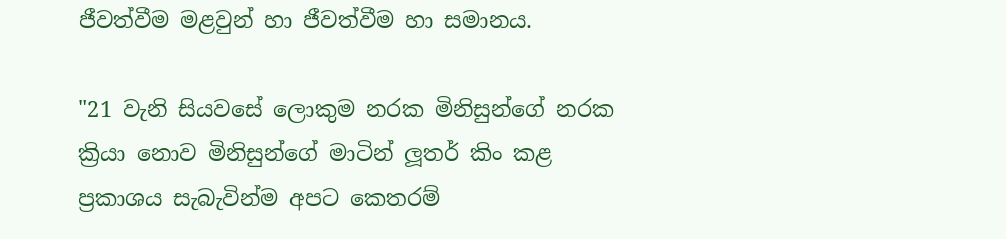ජීවත්වීම මළවුන් හා ජීවත්වීම හා සමානය.

"21 වැනි සියවසේ ලොකුම නරක මිනිසුන්ගේ නරක ක්‍රියා නොව මිනිසුන්ගේ මාටින් ලූතර් කිං කළ ප්‍රකාශය සැබැවින්ම අපට කෙතරම්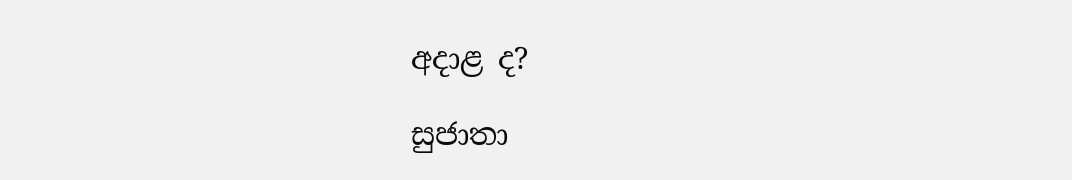අදාළ ද?

සුජාතා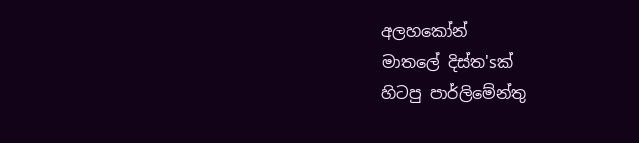අලහකෝන්
මාතලේ දිස්‌ත'sක්‌
හිටපු පාර්ලිමේන්තු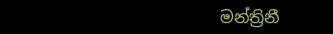මන්ත්‍රිනී